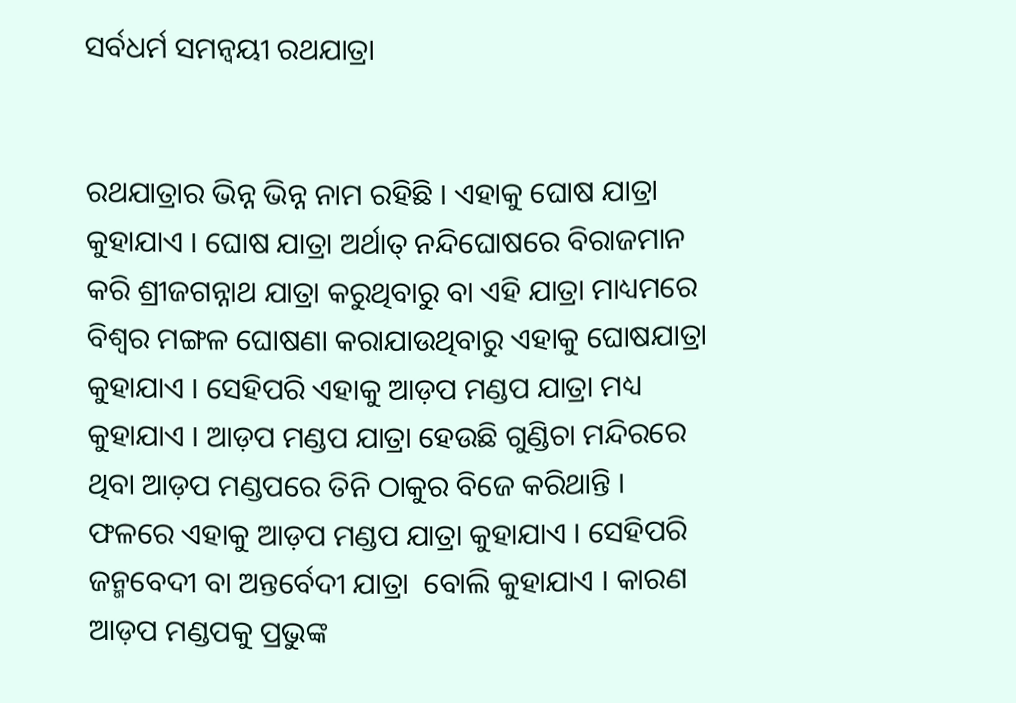ସର୍ବଧର୍ମ ସମନ୍ୱୟୀ ରଥଯାତ୍ରା


ରଥଯାତ୍ରାର ଭିନ୍ନ ଭିନ୍ନ ନାମ ରହିଛି । ଏହାକୁ ଘୋଷ ଯାତ୍ରା କୁହାଯାଏ । ଘୋଷ ଯାତ୍ରା ଅର୍ଥାତ୍ ନନ୍ଦିଘୋଷରେ ବିରାଜମାନ କରି ଶ୍ରୀଜଗନ୍ନାଥ ଯାତ୍ରା କରୁଥିବାରୁ ବା ଏହି ଯାତ୍ରା ମାଧ୍ୟମରେ ବିଶ୍ୱର ମଙ୍ଗଳ ଘୋଷଣା କରାଯାଉଥିବାରୁ ଏହାକୁ ଘୋଷଯାତ୍ରା କୁହାଯାଏ । ସେହିପରି ଏହାକୁ ଆଡ଼ପ ମଣ୍ଡପ ଯାତ୍ରା ମଧ୍ୟ କୁହାଯାଏ । ଆଡ଼ପ ମଣ୍ଡପ ଯାତ୍ରା ହେଉଛି ଗୁଣ୍ଡିଚା ମନ୍ଦିରରେ ଥିବା ଆଡ଼ପ ମଣ୍ଡପରେ ତିନି ଠାକୁର ବିଜେ କରିଥାନ୍ତି । ଫଳରେ ଏହାକୁ ଆଡ଼ପ ମଣ୍ଡପ ଯାତ୍ରା କୁହାଯାଏ । ସେହିପରି ଜନ୍ମବେଦୀ ବା ଅନ୍ତର୍ବେଦୀ ଯାତ୍ରା  ବୋଲି କୁହାଯାଏ । କାରଣ ଆଡ଼ପ ମଣ୍ଡପକୁ ପ୍ରଭୁଙ୍କ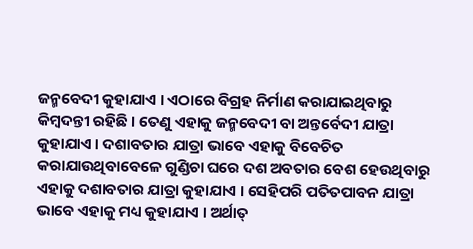ଜନ୍ମବେଦୀ କୁହାଯାଏ । ଏଠାରେ ବିଗ୍ରହ ନିର୍ମାଣ କରାଯାଇଥିବାରୁ କିମ୍ବଦନ୍ତୀ ରହିଛି । ତେଣୁ ଏହାକୁ ଜନ୍ମବେଦୀ ବା ଅନ୍ତର୍ବେଦୀ ଯାତ୍ରା କୁହାଯାଏ । ଦଶାବତାର ଯାତ୍ରା ଭାବେ ଏହାକୁ ବିବେଚିତ କରାଯାଉଥିବାବେଳେ ଗୁଣ୍ଡିଚା ଘରେ ଦଶ ଅବତାର ବେଶ ହେଉଥିବାରୁ ଏହାକୁ ଦଶାବତାର ଯାତ୍ରା କୁହାଯାଏ । ସେହିପରି ପତିତପାବନ ଯାତ୍ରା ଭାବେ ଏହାକୁ ମଧ୍ୟ କୁହାଯାଏ । ଅର୍ଥାତ୍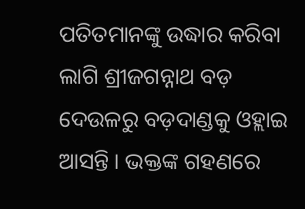ପତିତମାନଙ୍କୁ ଉଦ୍ଧାର କରିବା ଲାଗି ଶ୍ରୀଜଗନ୍ନାଥ ବଡ଼ ଦେଉଳରୁ ବଡ଼ଦାଣ୍ଡକୁ ଓହ୍ଲାଇ ଆସନ୍ତି । ଭକ୍ତଙ୍କ ଗହଣରେ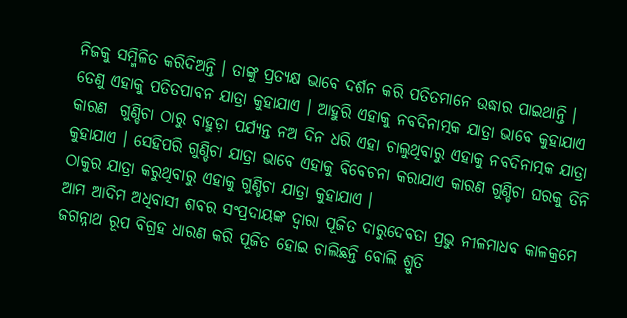ନିଜକୁ ସମ୍ମିଳିତ କରିଦିଅନ୍ତି । ତାଙ୍କୁ ପ୍ରତ୍ୟକ୍ଷ ଭାବେ ଦର୍ଶନ କରି ପତିତମାନେ ଉଦ୍ଧାର ପାଇଥାନ୍ତି । ତେଣୁ ଏହାକୁ ପତିତପାବନ ଯାତ୍ରା କୁହାଯାଏ । ଆହୁରି ଏହାକୁ ନବଦିନାତ୍ମକ ଯାତ୍ରା ଭାବେ କୁହାଯାଏ କାରଣ  ଗୁଣ୍ଡିଚା ଠାରୁ ବାହୁଡ଼ା ପର୍ଯ୍ୟନ୍ତ ନଅ ଦିନ ଧରି ଏହା ଚାଲୁଥିବାରୁ ଏହାକୁ ନବଦିନାତ୍ମକ ଯାତ୍ରା କୁହାଯାଏ । ସେହିପରି ଗୁଣ୍ଡିଚା ଯାତ୍ରା ଭାବେ ଏହାକୁ ବିବେଚନା କରାଯାଏ କାରଣ ଗୁଣ୍ଡିଚା ଘରକୁ ତିନି ଠାକୁର ଯାତ୍ରା କରୁଥିବାରୁ ଏହାକୁ ଗୁଣ୍ଡିଚା ଯାତ୍ରା କୁହାଯାଏ ।
ଆମ ଆଦିମ ଅଧିବାସୀ ଶବର ସଂପ୍ରଦାୟଙ୍କ ଦ୍ୱାରା ପୂଜିତ ଦାରୁଦେବତା ପ୍ରଭୁ ନୀଳମାଧବ କାଳକ୍ରମେ ଜଗନ୍ନାଥ ରୂପ ବିଗ୍ରହ ଧାରଣ କରି ପୂଜିତ ହୋଇ ଚାଲିଛନ୍ତି ବୋଲି ଶ୍ରୁତି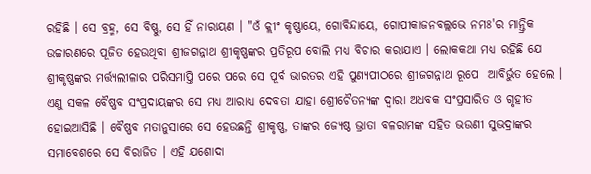ରହିଛି । ସେ ବ୍ରହ୍ମ, ସେ ବିଷ୍ଣୁ, ସେ ହିଁ ନାରାୟଣ । "ଓଁ କ୍ଲୀଂ କୃଷ୍ଣାୟେ, ଗୋବିନ୍ଦାୟେ, ଗୋପୀକାଜନବଲ୍ଲଭେ ନମଃ'ର ମାନ୍ତ୍ରିକ ଉଚ୍ଚାରଣରେ ପୂଜିତ ହେଉଥିବା ଶ୍ରୀଜଗନ୍ନାଥ ଶ୍ରୀକୃଷ୍ଣଙ୍କର ପ୍ରତିରୂପ ବୋଲି ମଧ୍ୟ ବିଚାର କରାଯାଏ । ଲୋକକଥା ମଧ୍ୟ ରହିଛି ଯେ ଶ୍ରୀକୃଷ୍ଣଙ୍କର ମର୍ତ୍ତ୍ୟଲୀଳାର ପରିସମାପ୍ତି ପରେ ପରେ ସେ ପୂର୍ବ ଭାରତର ଏହି ପୁଣ୍ୟପୀଠରେ ଶ୍ରୀଜଗନ୍ନାଥ ରୂପେ  ଆବିର୍ଭୁତ ହେଲେ । ଏଣୁ ସକଳ ବୈଷ୍ଣବ ସଂପ୍ରଦାୟଙ୍କର ସେ ମଧ୍ୟ ଆରାଧ୍ୟ ଦେବତା ଯାହା ଶ୍ରେୀଚୈତନ୍ୟଙ୍କ ଦ୍ୱାରା ଅଧବକ ସଂପ୍ରସାରିତ ଓ ଗୃହୀତ ହୋଇଆସିଛି । ବୈଷ୍ଣବ ମତାନୁସାରେ ସେ ହେଉଛନ୍ତି ଶ୍ରୀକୃଷ୍ଣ, ତାଙ୍କର ଜ୍ୟେଷ୍ଠ ଭ୍ରାତା ବଳରାମଙ୍କ ସହିତ ଭଉଣୀ ସୁଭଦ୍ରାଙ୍କର ସମାବେଶରେ ସେ ବିରାଜିତ । ଏହି ଯଶୋଦା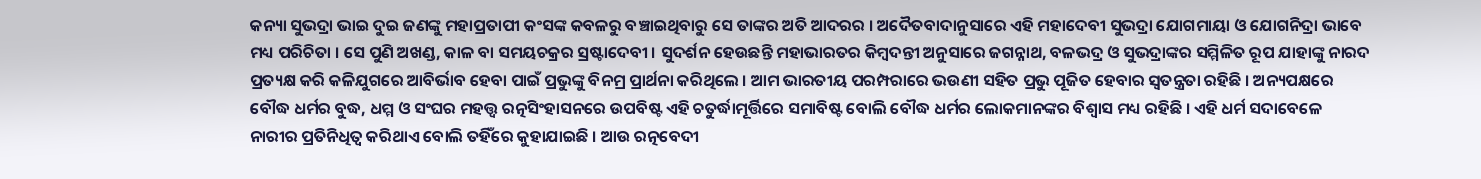କନ୍ୟା ସୁଭଦ୍ରା ଭାଇ ଦୁଇ ଜଣଙ୍କୁ ମହାପ୍ରତାପୀ କଂସଙ୍କ କବଳରୁ ବଞ୍ଚାଇଥିବାରୁ ସେ ତାଙ୍କର ଅତି ଆଦରର । ଅଦୈତବାଦାନୁସାରେ ଏହି ମହାଦେବୀ ସୁଭଦ୍ରା ଯୋଗମାୟା ଓ ଯୋଗନିଦ୍ରା ଭାବେ ମଧ୍ୟ ପରିଚିତା । ସେ ପୁଣି ଅଖଣ୍ଡ, କାଳ ବା ସମୟଚକ୍ରର ସ୍ରଷ୍ଟାଦେବୀ । ସୁଦର୍ଶନ ହେଉଛନ୍ତି ମହାଭାରତର କିମ୍ବଦନ୍ତୀ ଅନୁସାରେ ଜଗନ୍ନାଥ, ବଳଭଦ୍ର ଓ ସୁଭଦ୍ରାଙ୍କର ସମ୍ମିଳିତ ରୂପ ଯାହାଙ୍କୁ ନାରଦ ପ୍ରତ୍ୟକ୍ଷ କରି କଳିଯୁଗରେ ଆବିର୍ଭାବ ହେବା ପାଇଁ ପ୍ରଭୁଙ୍କୁ ବିନମ୍ର ପ୍ରାର୍ଥନା କରିଥିଲେ । ଆମ ଭାରତୀୟ ପରମ୍ପରାରେ ଭଉଣୀ ସହିତ ପ୍ରଭୁ ପୂଜିତ ହେବାର ସ୍ୱତନ୍ତ୍ରତା ରହିଛି । ଅନ୍ୟପକ୍ଷରେ ବୌଦ୍ଧ ଧର୍ମର ବୁଦ୍ଧ, ଧମ୍ମ ଓ ସଂଘର ମହତ୍ତ୍ୱ ରତ୍ନସିଂହାସନରେ ଉପବିଷ୍ଟ ଏହି ଚତୁର୍ଦ୍ଧାମୂର୍ତ୍ତିରେ ସମାବିଷ୍ଟ ବୋଲି ବୌଦ୍ଧ ଧର୍ମର ଲୋକମାନଙ୍କର ବିଶ୍ୱାସ ମଧ୍ୟ ରହିଛି । ଏହି ଧର୍ମ ସଦାବେଳେ ନାରୀର ପ୍ରତିନିଧିତ୍ୱ କରିଥାଏ ବୋଲି ତହିଁରେ କୁହାଯାଇଛି । ଆଉ ରତ୍ନବେଦୀ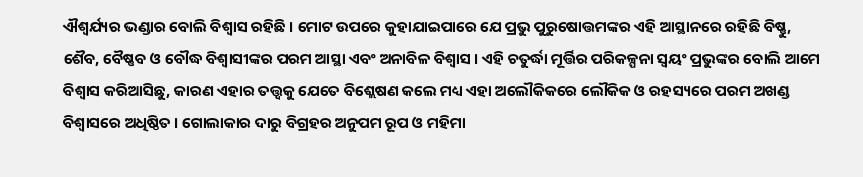ଐଶ୍ୱର୍ଯ୍ୟର ଭଣ୍ଡାର ବୋଲି ବିଶ୍ୱାସ ରହିଛି । ମୋଟ ଉପରେ କୁହାଯାଇପାରେ ଯେ ପ୍ରଭୁ ପୁରୁଷୋତ୍ତମଙ୍କର ଏହି ଆସ୍ଥାନରେ ରହିଛି ବିଷ୍ଣୁ, ଶୈବ, ବୈଷ୍ଣବ ଓ ବୌଦ୍ଧ ବିଶ୍ୱାସୀଙ୍କର ପରମ ଆସ୍ଥା ଏବଂ ଅନାବିଳ ବିଶ୍ୱାସ । ଏହି ଚତୁର୍ଦ୍ଧା ମୂର୍ତ୍ତିର ପରିକଳ୍ପନା ସ୍ୱୟଂ ପ୍ରଭୁଙ୍କର ବୋଲି ଆମେ ବିଶ୍ୱାସ କରିଆସିଛୁ, କାରଣ ଏହାର ତତ୍ତ୍ୱକୁ ଯେତେ ବିଶ୍ଲେଷଣ କଲେ ମଧ୍ୟ ଏହା ଅଲୌକିକରେ ଲୌକିକ ଓ ରହସ୍ୟରେ ପରମ ଅଖଣ୍ଡ ବିଶ୍ୱାସରେ ଅଧିଷ୍ଠିତ । ଗୋଲାକାର ଦାରୁ ବିଗ୍ରହର ଅନୁପମ ରୂପ ଓ ମହିମା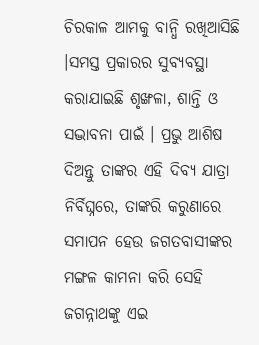ଚିରକାଳ ଆମକୁ ବାନ୍ଧି ରଖିଆସିଛି ।ସମସ୍ତ ପ୍ରକାରର ସୁବ୍ୟବସ୍ଥା କରାଯାଇଛି ଶୃଙ୍ଖଳା, ଶାନ୍ତି ଓ ସଦ୍ଭାବନା ପାଇଁ । ପ୍ରଭୁ ଆଶିଷ ଦିଅନ୍ତୁ ତାଙ୍କର ଏହି ଦିବ୍ୟ ଯାତ୍ରା ନିର୍ବିଘ୍ନରେ, ତାଙ୍କରି କରୁଣାରେ ସମାପନ ହେଉ ଜଗତବାସୀଙ୍କର ମଙ୍ଗଳ କାମନା କରି ସେହି ଜଗନ୍ନାଥଙ୍କୁ ଏଇ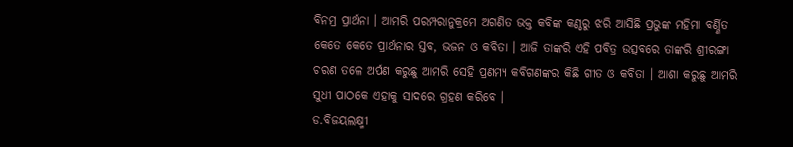ବିନମ୍ର ପ୍ରାର୍ଥନା । ଆମରି ପରମ୍ପରାନୁକ୍ରମେ ଅଗଣିତ ଭକ୍ତ କବିଙ୍କ କଣ୍ଠରୁ ଝରି ଆସିଛି ପ୍ରଭୁଙ୍କ ମହିମା ବର୍ଣ୍ଣିତ କେତେ କେତେ ପ୍ରାର୍ଥନାର ସ୍ତବ, ଭଜନ ଓ କବିତା । ଆଜି ତାଙ୍କରି ଏହି ପବିତ୍ର ଉତ୍ସବରେ ତାଙ୍କରି ଶ୍ରୀରଙ୍ଗା ଚରଣ ତଳେ ଅର୍ପଣ କରୁଛୁ ଆମରି ସେହି ପ୍ରଣମ୍ୟ କବିଗଣଙ୍କର କିଛି ଗୀତ ଓ କବିତା । ଆଶା କରୁଛୁ ଆମରି ସୁଧୀ ପାଠକେ ଏହାକୁ ସାଦରେ ଗ୍ରହଣ କରିବେ ।
ଡ.ବିଜୟଲକ୍ଷ୍ମୀ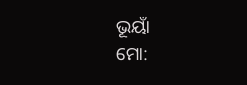ଭୂୟାଁ
ମୋ: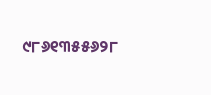୯୮୬୧୩୫୫୬୨୮